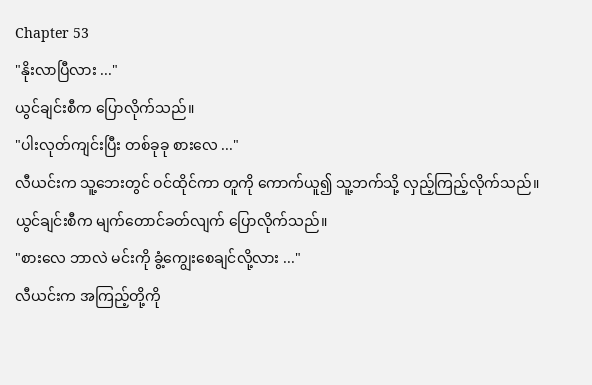Chapter 53
"နိုးလာပြီလား ..."
ယွင်ချင်းစီက ပြောလိုက်သည်။
"ပါးလုတ်ကျင်းပြီး တစ်ခုခု စားလေ ..."
လီယင်းက သူ့ဘေးတွင် ဝင်ထိုင်ကာ တူကို ကောက်ယူ၍ သူ့ဘက်သို့ လှည့်ကြည့်လိုက်သည်။
ယွင်ချင်းစီက မျက်တောင်ခတ်လျက် ပြောလိုက်သည်။
"စားလေ ဘာလဲ မင်းကို ခွံ့ကျွေးစေချင်လို့လား ..."
လီယင်းက အကြည့်တို့ကို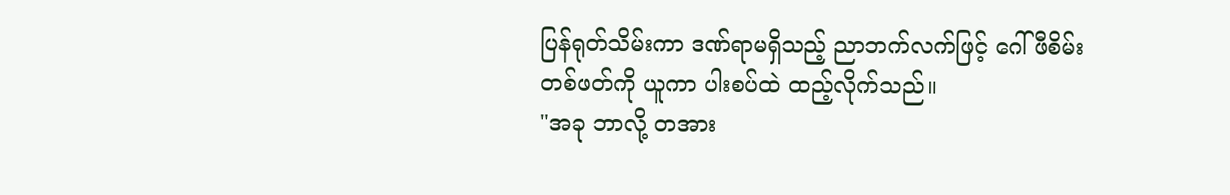ပြန်ရုတ်သိမ်းကာ ဒဏ်ရာမရှိသည့် ညာဘက်လက်ဖြင့် ဂေါ်ဖီစိမ်းတစ်ဖတ်ကို ယူကာ ပါးစပ်ထဲ ထည့်လိုက်သည်။
"အခု ဘာလို့ တအား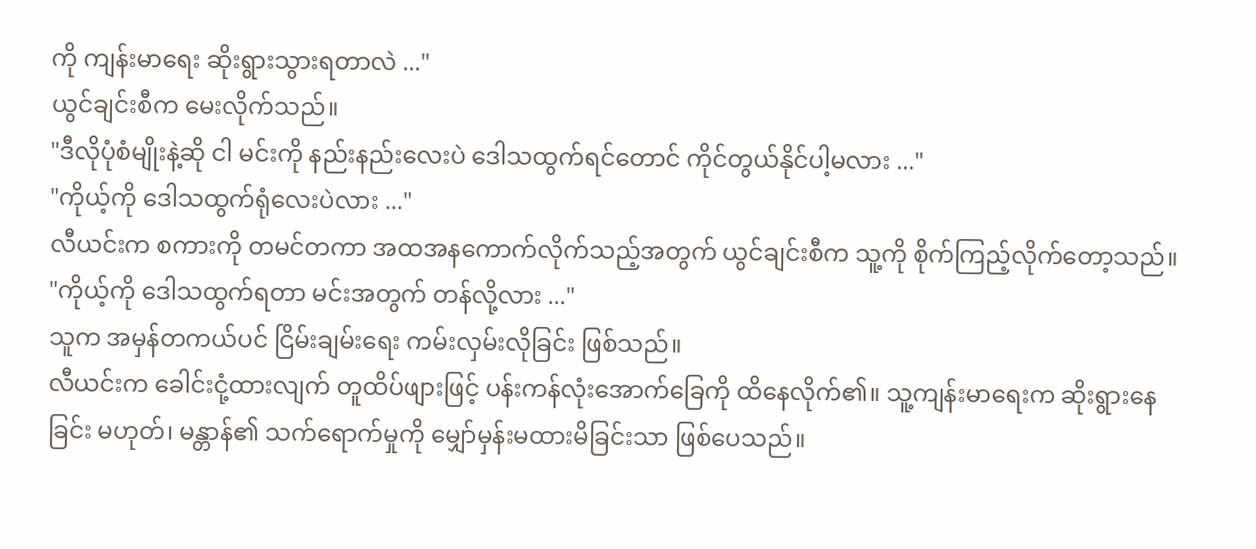ကို ကျန်းမာရေး ဆိုးရွားသွားရတာလဲ ..."
ယွင်ချင်းစီက မေးလိုက်သည်။
"ဒီလိုပုံစံမျိုးနဲ့ဆို ငါ မင်းကို နည်းနည်းလေးပဲ ဒေါသထွက်ရင်တောင် ကိုင်တွယ်နိုင်ပါ့မလား ..."
"ကိုယ့်ကို ဒေါသထွက်ရုံလေးပဲလား ..."
လီယင်းက စကားကို တမင်တကာ အထအနကောက်လိုက်သည့်အတွက် ယွင်ချင်းစီက သူ့ကို စိုက်ကြည့်လိုက်တော့သည်။
"ကိုယ့်ကို ဒေါသထွက်ရတာ မင်းအတွက် တန်လို့လား ..."
သူက အမှန်တကယ်ပင် ငြိမ်းချမ်းရေး ကမ်းလှမ်းလိုခြင်း ဖြစ်သည်။
လီယင်းက ခေါင်းငုံ့ထားလျက် တူထိပ်ဖျားဖြင့် ပန်းကန်လုံးအောက်ခြေကို ထိနေလိုက်၏။ သူ့ကျန်းမာရေးက ဆိုးရွားနေခြင်း မဟုတ်၊ မန္တာန်၏ သက်ရောက်မှုကို မျှော်မှန်းမထားမိခြင်းသာ ဖြစ်ပေသည်။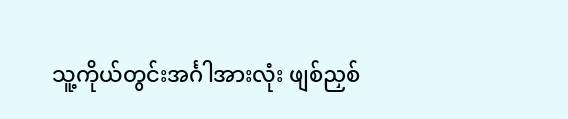သူ့ကိုယ်တွင်းအင်္ဂါအားလုံး ဖျစ်ညှစ်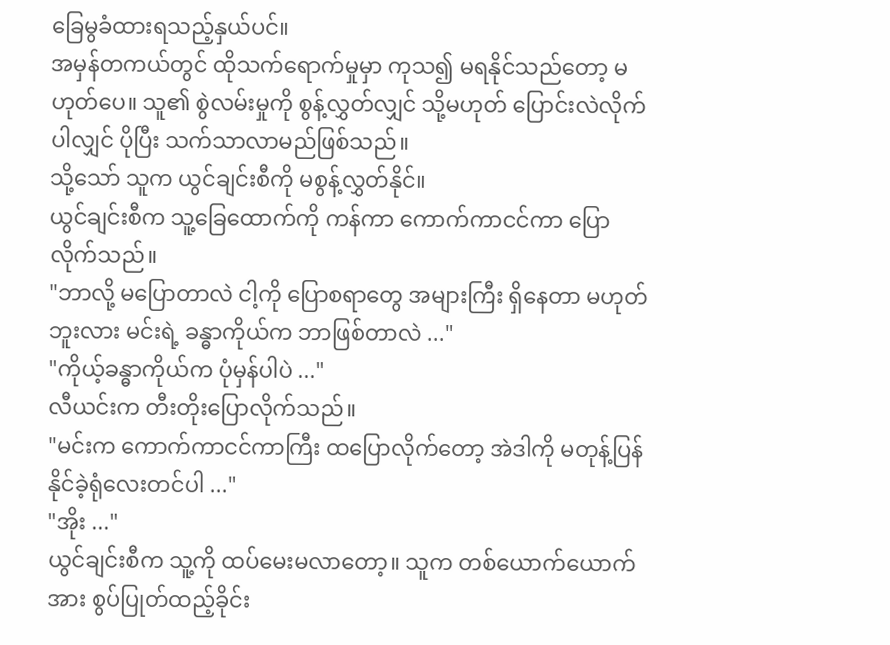ခြေမွခံထားရသည့်နှယ်ပင်။
အမှန်တကယ်တွင် ထိုသက်ရောက်မှုမှာ ကုသ၍ မရနိုင်သည်တော့ မဟုတ်ပေ။ သူ၏ စွဲလမ်းမှုကို စွန့်လွှတ်လျှင် သို့မဟုတ် ပြောင်းလဲလိုက်ပါလျှင် ပိုပြီး သက်သာလာမည်ဖြစ်သည်။
သို့သော် သူက ယွင်ချင်းစီကို မစွန့်လွှတ်နိုင်။
ယွင်ချင်းစီက သူ့ခြေထောက်ကို ကန်ကာ ကောက်ကာငင်ကာ ပြောလိုက်သည်။
"ဘာလို့ မပြောတာလဲ ငါ့ကို ပြောစရာတွေ အများကြီး ရှိနေတာ မဟုတ်ဘူးလား မင်းရဲ့ ခန္ဓာကိုယ်က ဘာဖြစ်တာလဲ ..."
"ကိုယ့်ခန္ဓာကိုယ်က ပုံမှန်ပါပဲ ..."
လီယင်းက တီးတိုးပြောလိုက်သည်။
"မင်းက ကောက်ကာငင်ကာကြီး ထပြောလိုက်တော့ အဲဒါကို မတုန့်ပြန်နိုင်ခဲ့ရုံလေးတင်ပါ ..."
"အိုး ..."
ယွင်ချင်းစီက သူ့ကို ထပ်မေးမလာတော့။ သူက တစ်ယောက်ယောက်အား စွပ်ပြုတ်ထည့်ခိုင်း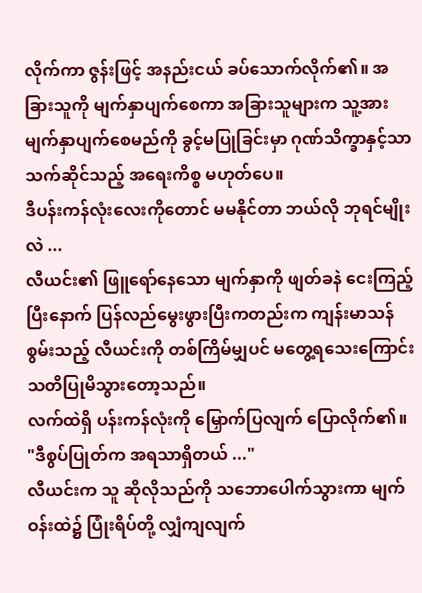လိုက်ကာ ဇွန်းဖြင့် အနည်းငယ် ခပ်သောက်လိုက်၏။ အခြားသူကို မျက်နှာပျက်စေကာ အခြားသူများက သူ့အား မျက်နှာပျက်စေမည်ကို ခွင့်မပြုခြင်းမှာ ဂုဏ်သိက္ခာနှင့်သာ သက်ဆိုင်သည့် အရေးကိစ္စ မဟုတ်ပေ။
ဒီပန်းကန်လုံးလေးကိုတောင် မမနိုင်တာ ဘယ်လို ဘုရင်မျိုးလဲ ...
လီယင်း၏ ဖြူရော်နေသော မျက်နှာကို ဖျတ်ခနဲ ငေးကြည့်ပြီးနောက် ပြန်လည်မွေးဖွားပြီးကတည်းက ကျန်းမာသန်စွမ်းသည့် လီယင်းကို တစ်ကြိမ်မျှပင် မတွေ့ရသေးကြောင်း သတိပြုမိသွားတော့သည်။
လက်ထဲရှိ ပန်းကန်လုံးကို မြှောက်ပြလျက် ပြောလိုက်၏။
"ဒီစွပ်ပြုတ်က အရသာရှိတယ် ..."
လီယင်းက သူ ဆိုလိုသည်ကို သဘောပေါက်သွားကာ မျက်ဝန်းထဲ၌ ပြုံးရိပ်တို့ လျှံကျလျက်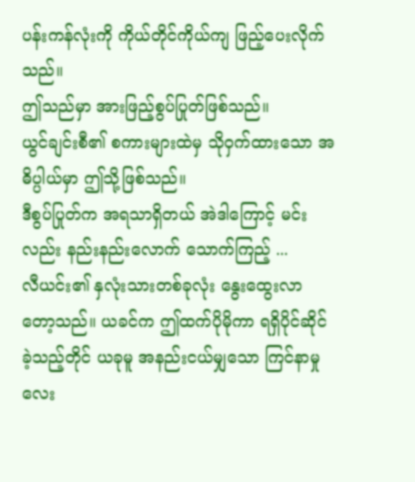ပန်းကန်လုံးကို ကိုယ်တိုင်ကိုယ်ကျ ဖြည့်ပေးလိုက်သည်။
ဤသည်မှာ အားဖြည့်စွပ်ပြုတ်ဖြစ်သည်။
ယွင်ချင်းစီ၏ စကားများထဲမှ သိုဝှက်ထားသော အဓိပ္ပါယ်မှာ ဤသို့ဖြစ်သည်။
ဒီစွပ်ပြုတ်က အရသာရှိတယ် အဲဒါကြောင့် မင်းလည်း နည်းနည်းလောက် သောက်ကြည့် ...
လီယင်း၏ နှလုံးသားတစ်ခုလုံး နွေးထွေးလာတော့သည်။ ယခင်က ဤထက်ပိုမိုကာ ရရှိပိုင်ဆိုင်ခဲ့သည့်တိုင် ယခုမူ အနည်းငယ်မျှသော ကြင်နာမှုလေး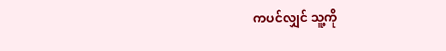ကပင်လျှင် သူ့ကို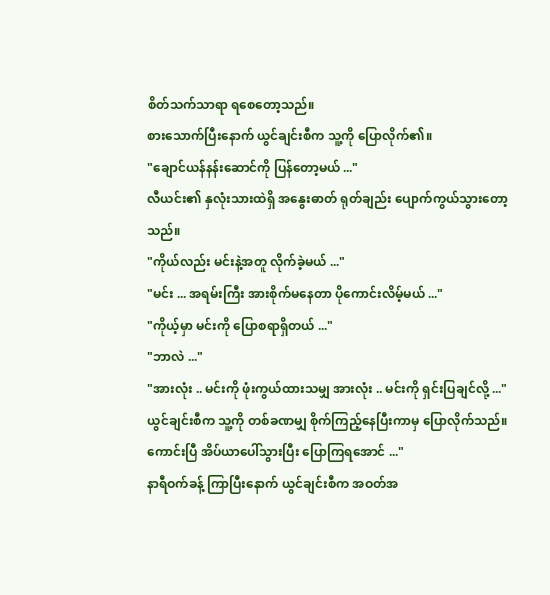စိတ်သက်သာရာ ရစေတော့သည်။
စားသောက်ပြီးနောက် ယွင်ချင်းစီက သူ့ကို ပြောလိုက်၏။
"ချောင်ယန်နန်းဆောင်ကို ပြန်တော့မယ် ..."
လီယင်း၏ နှလုံးသားထဲရှိ အနွေးဓာတ် ရုတ်ချည်း ပျောက်ကွယ်သွားတော့သည်။
"ကိုယ်လည်း မင်းနဲ့အတူ လိုက်ခဲ့မယ် ..."
"မင်း ... အရမ်းကြီး အားစိုက်မနေတာ ပိုကောင်းလိမ့်မယ် ..."
"ကိုယ့်မှာ မင်းကို ပြောစရာရှိတယ် ..."
"ဘာလဲ ..."
"အားလုံး .. မင်းကို ဖုံးကွယ်ထားသမျှ အားလုံး .. မင်းကို ရှင်းပြချင်လို့ ..."
ယွင်ချင်းစီက သူ့ကို တစ်ခဏမျှ စိုက်ကြည့်နေပြီးကာမှ ပြောလိုက်သည်။
ကောင်းပြီ အိပ်ယာပေါ်သွားပြီး ပြောကြရအောင် ..."
နာရီဝက်ခန့် ကြာပြီးနောက် ယွင်ချင်းစီက အဝတ်အ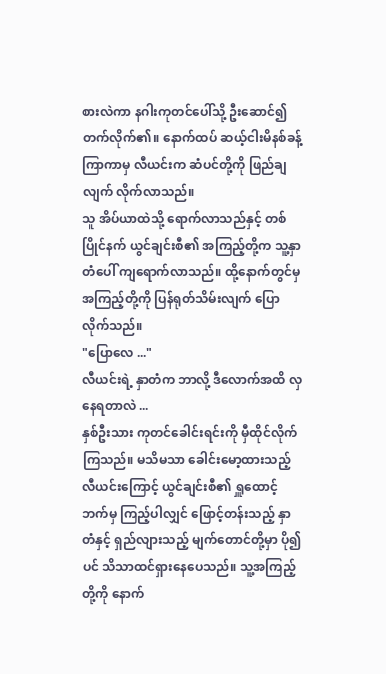စားလဲကာ နဂါးကုတင်ပေါ်သို့ ဦးဆောင်၍ တက်လိုက်၏။ နောက်ထပ် ဆယ့်ငါးမိနစ်ခန့် ကြာကာမှ လီယင်းက ဆံပင်တို့ကို ဖြည်ချလျက် လိုက်လာသည်။
သူ အိပ်ယာထဲသို့ ရောက်လာသည်နှင့် တစ်ပြိုင်နက် ယွင်ချင်းစီ၏ အကြည့်တို့က သူ့နှာတံပေါ် ကျရောက်လာသည်။ ထို့နောက်တွင်မှ အကြည့်တို့ကို ပြန်ရုတ်သိမ်းလျက် ပြောလိုက်သည်။
"ပြောလေ ..."
လီယင်းရဲ့ နှာတံက ဘာလို့ ဒီလောက်အထိ လှနေရတာလဲ ...
နှစ်ဦးသား ကုတင်ခေါင်းရင်းကို မှီထိုင်လိုက်ကြသည်။ မသိမသာ ခေါင်းမော့ထားသည့် လီယင်းကြောင့် ယွင်ချင်းစီ၏ ရှူထောင့်ဘက်မှ ကြည့်ပါလျှင် ဖြောင့်တန်းသည့် နှာတံနှင့် ရှည်လျားသည့် မျက်တောင်တို့မှာ ပို၍ပင် သိသာထင်ရှားနေပေသည်။ သူ့အကြည့်တို့ကို နောက်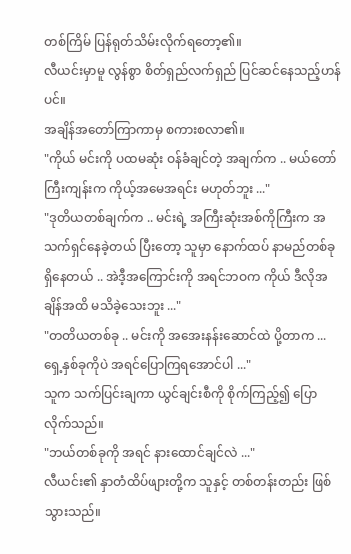တစ်ကြိမ် ပြန်ရုတ်သိမ်းလိုက်ရတော့၏။
လီယင်းမှာမူ လွန်စွာ စိတ်ရှည်လက်ရှည် ပြင်ဆင်နေသည့်ဟန်ပင်။
အချိန်အတော်ကြာကာမှ စကားစလာ၏။
"ကိုယ် မင်းကို ပထမဆုံး ဝန်ခံချင်တဲ့ အချက်က .. မယ်တော်ကြီးကျန်းက ကိုယ့်အမေအရင်း မဟုတ်ဘူး ..."
"ဒုတိယတစ်ချက်က .. မင်းရဲ့ အကြီးဆုံးအစ်ကိုကြီးက အသက်ရှင်နေခဲ့တယ် ပြီးတော့ သူမှာ နောက်ထပ် နာမည်တစ်ခု ရှိနေတယ် .. အဲဒီ့အကြောင်းကို အရင်ဘဝက ကိုယ် ဒီလိုအချိန်အထိ မသိခဲ့သေးဘူး ..."
"တတိယတစ်ခု .. မင်းကို အအေးနန်းဆောင်ထဲ ပို့တာက ... ရှေ့နှစ်ခုကိုပဲ အရင်ပြောကြရအောင်ပါ ..."
သူက သက်ပြင်းချကာ ယွင်ချင်းစီကို စိုက်ကြည့်၍ ပြောလိုက်သည်။
"ဘယ်တစ်ခုကို အရင် နားထောင်ချင်လဲ ..."
လီယင်း၏ နှာတံထိပ်ဖျားတို့က သူနှင့် တစ်တန်းတည်း ဖြစ်သွားသည်။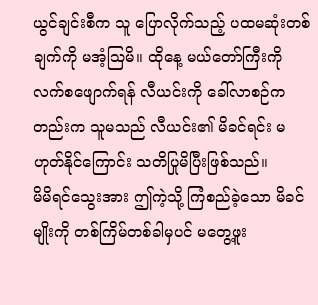ယွင်ချင်းစီက သူ ပြောလိုက်သည့် ပထမဆုံးတစ်ချက်ကို မအံ့ဩမိ။ ထိုနေ့ မယ်တော်ကြီးကို လက်စဖျောက်ရန် လီယင်းကို ခေါ်လာစဉ်ကတည်းက သူမသည် လီယင်း၏ မိခင်ရင်း မဟုတ်နိုင်ကြောင်း သတိပြုမိပြီးဖြစ်သည်။
မိမိရင်သွေးအား ဤကဲ့သို့ ကြံစည်ခဲ့သော မိခင်မျိုးကို တစ်ကြိမ်တစ်ခါမှပင် မတွေ့ဖူး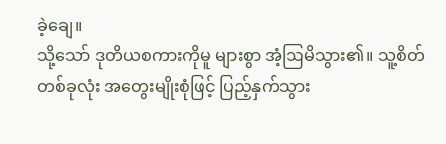ခဲ့ချေ။
သို့သော် ဒုတိယစကားကိုမူ များစွာ အံ့ဩမိသွား၏။ သူ့စိတ်တစ်ခုလုံး အတွေးမျိုးစုံဖြင့် ပြည့်နှက်သွား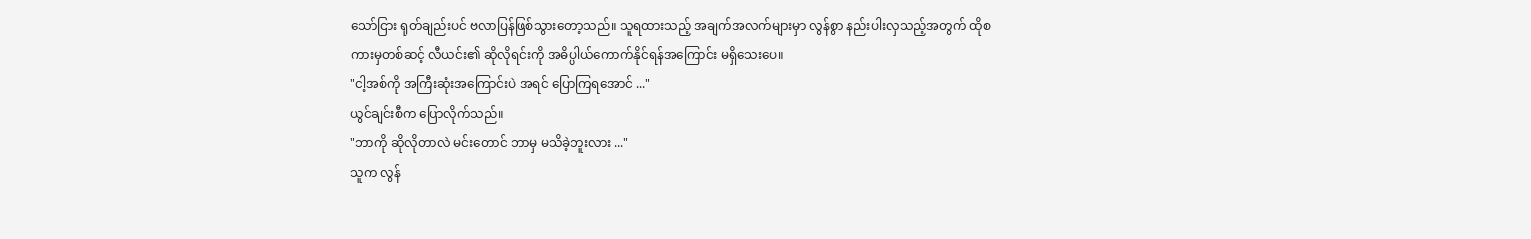သော်ငြား ရုတ်ချည်းပင် ဗလာပြန်ဖြစ်သွားတော့သည်။ သူရထားသည့် အချက်အလက်များမှာ လွန်စွာ နည်းပါးလှသည့်အတွက် ထိုစကားမှတစ်ဆင့် လီယင်း၏ ဆိုလိုရင်းကို အဓိပ္ပါယ်ကောက်နိုင်ရန်အကြောင်း မရှိသေးပေ။
"ငါ့အစ်ကို အကြီးဆုံးအကြောင်းပဲ အရင် ပြောကြရအောင် ..."
ယွင်ချင်းစီက ပြောလိုက်သည်။
"ဘာကို ဆိုလိုတာလဲ မင်းတောင် ဘာမှ မသိခဲ့ဘူးလား ..."
သူက လွန်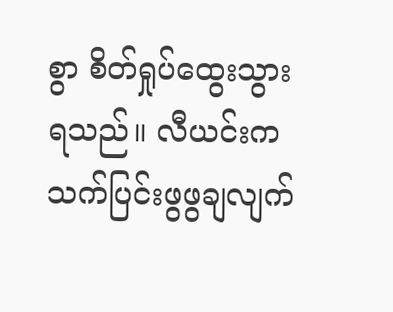စွာ စိတ်ရှုပ်ထွေးသွားရသည်။ လီယင်းက သက်ပြင်းဖွဖွချလျက်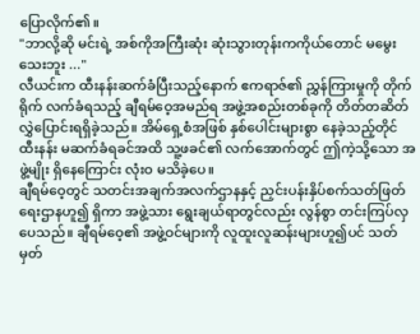ပြောလိုက်၏။
"ဘာလို့ဆို မင်းရဲ့ အစ်ကိုအကြီးဆုံး ဆုံးသွားတုန်းကကိုယ်တောင် မမွေးသေးဘူး ..."
လီယင်းက ထီးနန်းဆက်ခံပြီးသည့်နောက် ဧကရာဇ်၏ ညွှန်ကြားမှုကို တိုက်ရိုက် လက်ခံရသည့် ချီရမ်ဝေ့အမည်ရ အဖွဲ့အစည်းတစ်ခုကို တိတ်တဆိတ် လွှဲပြောင်းရရှိခဲ့သည်။ အိမ်ရှေ့စံအဖြစ် နှစ်ပေါင်းများစွာ နေခဲ့သည့်တိုင် ထီးနန်း မဆက်ခံရခင်အထိ သူ့ဖခင်၏ လက်အောက်တွင် ဤကဲ့သို့သော အဖွဲ့မျိုး ရှိနေကြောင်း လုံးဝ မသိခဲ့ပေ။
ချီရမ်ဝေ့တွင် သတင်းအချက်အလက်ဌာနနှင့် ညှင်းပန်းနှိပ်စက်သတ်ဖြတ်ရေးဌာနဟူ၍ ရှိကာ အဖွဲ့သား ရွေးချယ်ရာတွင်လည်း လွန်စွာ တင်းကြပ်လှပေသည်။ ချီရမ်ဝေ့၏ အဖွဲ့ဝင်များကို လူထူးလူဆန်းများဟူ၍ပင် သတ်မှတ်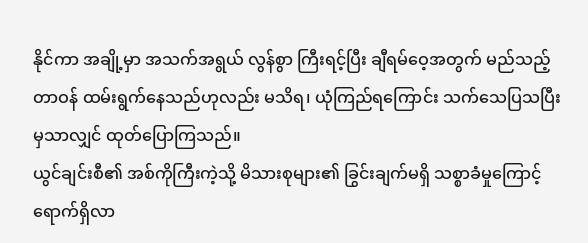နိုင်ကာ အချို့မှာ အသက်အရွယ် လွန်စွာ ကြီးရင့်ပြီး ချီရမ်ဝေ့အတွက် မည်သည့်တာဝန် ထမ်းရွက်နေသည်ဟုလည်း မသိရ၊ ယုံကြည်ရကြောင်း သက်သေပြသပြီးမှသာလျှင် ထုတ်ပြောကြသည်။
ယွင်ချင်းစီ၏ အစ်ကိုကြီးကဲ့သို့ မိသားစုများ၏ ခြွင်းချက်မရှိ သစ္စာခံမှုကြောင့် ရောက်ရှိလာ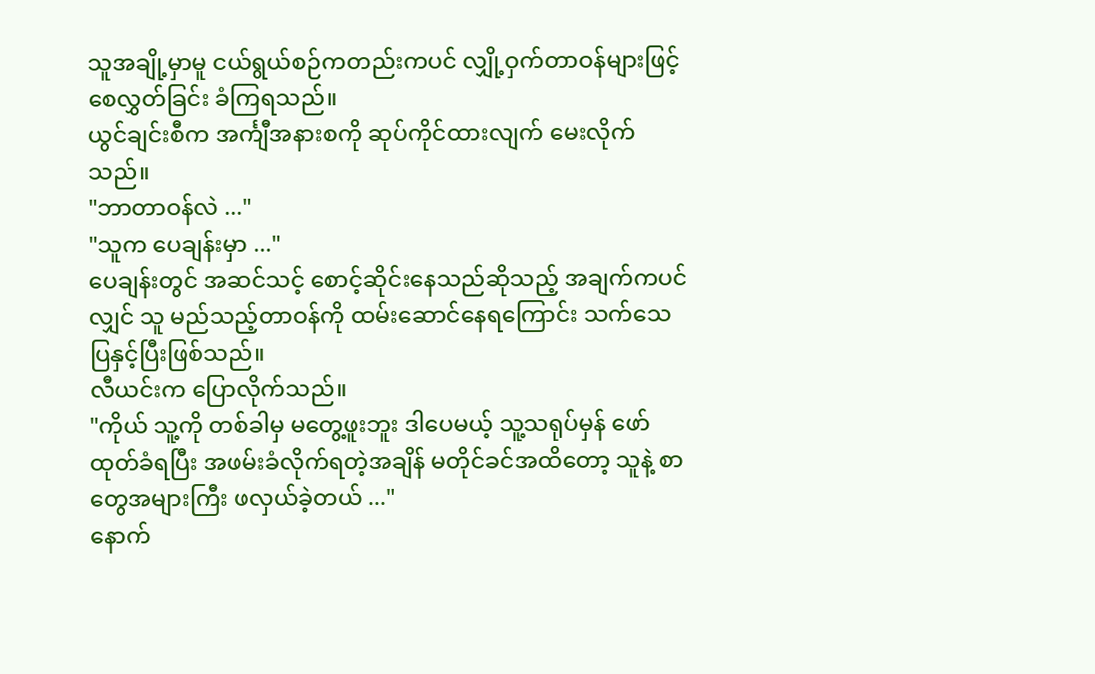သူအချို့မှာမူ ငယ်ရွယ်စဉ်ကတည်းကပင် လျှို့ဝှက်တာဝန်များဖြင့် စေလွှတ်ခြင်း ခံကြရသည်။
ယွင်ချင်းစီက အင်္ကျီအနားစကို ဆုပ်ကိုင်ထားလျက် မေးလိုက်သည်။
"ဘာတာဝန်လဲ ..."
"သူက ပေချန်းမှာ ..."
ပေချန်းတွင် အဆင်သင့် စောင့်ဆိုင်းနေသည်ဆိုသည့် အချက်ကပင်လျှင် သူ မည်သည့်တာဝန်ကို ထမ်းဆောင်နေရကြောင်း သက်သေပြနှင့်ပြီးဖြစ်သည်။
လီယင်းက ပြောလိုက်သည်။
"ကိုယ် သူ့ကို တစ်ခါမှ မတွေ့ဖူးဘူး ဒါပေမယ့် သူ့သရုပ်မှန် ဖော်ထုတ်ခံရပြီး အဖမ်းခံလိုက်ရတဲ့အချိန် မတိုင်ခင်အထိတော့ သူနဲ့ စာတွေအများကြီး ဖလှယ်ခဲ့တယ် ..."
နောက်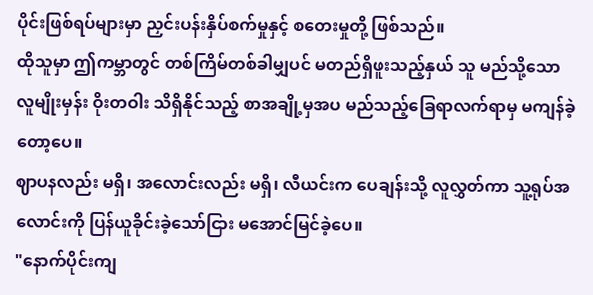ပိုင်းဖြစ်ရပ်များမှာ ညှင်းပန်းနှိပ်စက်မှုနှင့် စတေးမှုတို့ ဖြစ်သည်။
ထိုသူမှာ ဤကမ္ဘာတွင် တစ်ကြိမ်တစ်ခါမျှပင် မတည်ရှိဖူးသည့်နှယ် သူ မည်သို့သော လူမျိုးမှန်း ဝိုးတဝါး သိရှိနိုင်သည့် စာအချို့မှအပ မည်သည့်ခြေရာလက်ရာမှ မကျန်ခဲ့တော့ပေ။
ဈာပနလည်း မရှိ၊ အလောင်းလည်း မရှိ၊ လီယင်းက ပေချန်းသို့ လူလွှတ်ကာ သူ့ရုပ်အလောင်းကို ပြန်ယူခိုင်းခဲ့သော်ငြား မအောင်မြင်ခဲ့ပေ။
"နောက်ပိုင်းကျ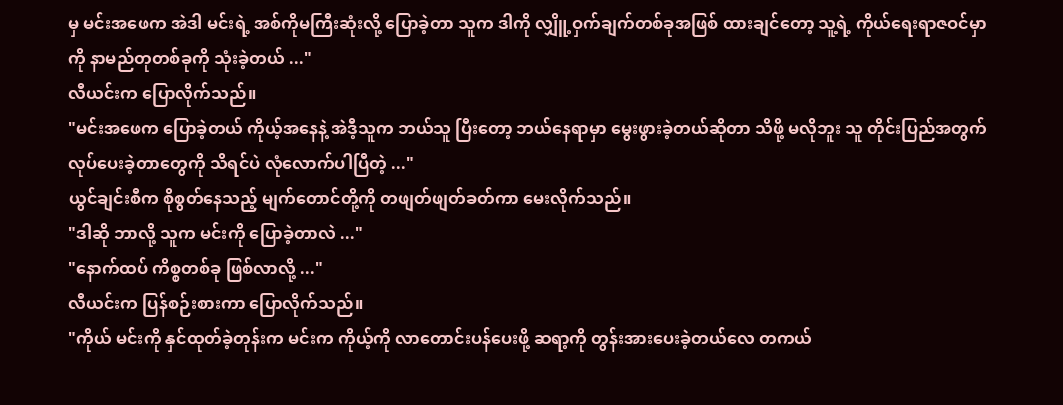မှ မင်းအဖေက အဲဒါ မင်းရဲ့ အစ်ကိုမကြီးဆုံးလို့ ပြောခဲ့တာ သူက ဒါကို လျှိူ့ဝှက်ချက်တစ်ခုအဖြစ် ထားချင်တော့ သူ့ရဲ့ ကိုယ်ရေးရာဇဝင်မှာကို နာမည်တုတစ်ခုကို သုံးခဲ့တယ် ..."
လီယင်းက ပြောလိုက်သည်။
"မင်းအဖေက ပြောခဲ့တယ် ကိုယ့်အနေနဲ့ အဲဒီ့သူက ဘယ်သူ ပြီးတော့ ဘယ်နေရာမှာ မွေးဖွားခဲ့တယ်ဆိုတာ သိဖို့ မလိုဘူး သူ တိုင်းပြည်အတွက် လုပ်ပေးခဲ့တာတွေကို သိရင်ပဲ လုံလောက်ပါပြီတဲ့ ..."
ယွင်ချင်းစီက စိုစွတ်နေသည့် မျက်တောင်တို့ကို တဖျတ်ဖျတ်ခတ်ကာ မေးလိုက်သည်။
"ဒါဆို ဘာလို့ သူက မင်းကို ပြောခဲ့တာလဲ ..."
"နောက်ထပ် ကိစ္စတစ်ခု ဖြစ်လာလို့ ..."
လီယင်းက ပြန်စဉ်းစားကာ ပြောလိုက်သည်။
"ကိုယ် မင်းကို နှင်ထုတ်ခဲ့တုန်းက မင်းက ကိုယ့်ကို လာတောင်းပန်ပေးဖို့ ဆရာ့ကို တွန်းအားပေးခဲ့တယ်လေ တကယ်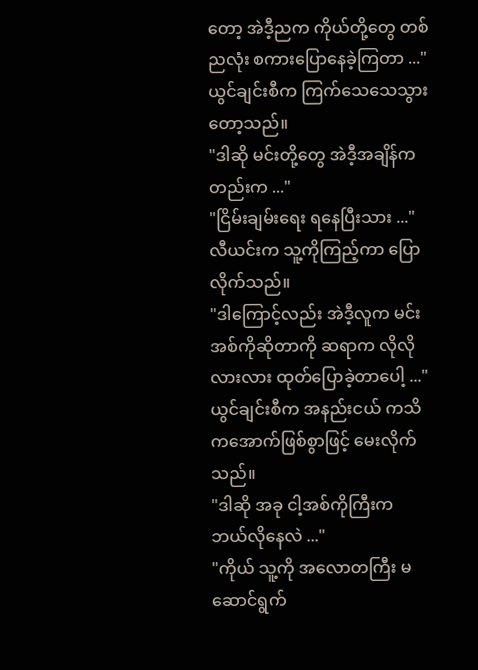တော့ အဲဒီ့ညက ကိုယ်တို့တွေ တစ်ညလုံး စကားပြောနေခဲ့ကြတာ ..."
ယွင်ချင်းစီက ကြက်သေသေသွားတော့သည်။
"ဒါဆို မင်းတို့တွေ အဲဒီ့အချိန်ကတည်းက ..."
"ငြိမ်းချမ်းရေး ရနေပြီးသား ..."
လီယင်းက သူ့ကိုကြည့်ကာ ပြောလိုက်သည်။
"ဒါကြောင့်လည်း အဲဒီ့လူက မင်းအစ်ကိုဆိုတာကို ဆရာက လိုလိုလားလား ထုတ်ပြောခဲ့တာပေါ့ ..."
ယွင်ချင်းစီက အနည်းငယ် ကသိကအောက်ဖြစ်စွာဖြင့် မေးလိုက်သည်။
"ဒါဆို အခု ငါ့အစ်ကိုကြီးက ဘယ်လိုနေလဲ ..."
"ကိုယ် သူ့ကို အလောတကြီး မဆောင်ရွက်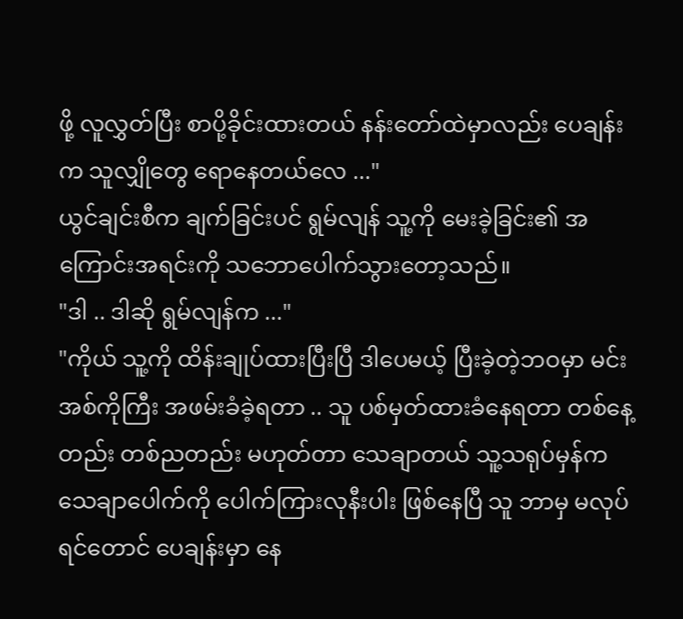ဖို့ လူလွှတ်ပြီး စာပို့ခိုင်းထားတယ် နန်းတော်ထဲမှာလည်း ပေချန်းက သူလျှိုတွေ ရောနေတယ်လေ ..."
ယွင်ချင်းစီက ချက်ခြင်းပင် ရွမ်လျန် သူ့ကို မေးခဲ့ခြင်း၏ အကြောင်းအရင်းကို သဘောပေါက်သွားတော့သည်။
"ဒါ .. ဒါဆို ရွမ်လျန်က ..."
"ကိုယ် သူ့ကို ထိန်းချုပ်ထားပြီးပြီ ဒါပေမယ့် ပြီးခဲ့တဲ့ဘဝမှာ မင်းအစ်ကိုကြီး အဖမ်းခံခဲ့ရတာ .. သူ ပစ်မှတ်ထားခံနေရတာ တစ်နေ့တည်း တစ်ညတည်း မဟုတ်တာ သေချာတယ် သူ့သရုပ်မှန်က သေချာပေါက်ကို ပေါက်ကြားလုနီးပါး ဖြစ်နေပြီ သူ ဘာမှ မလုပ်ရင်တောင် ပေချန်းမှာ နေ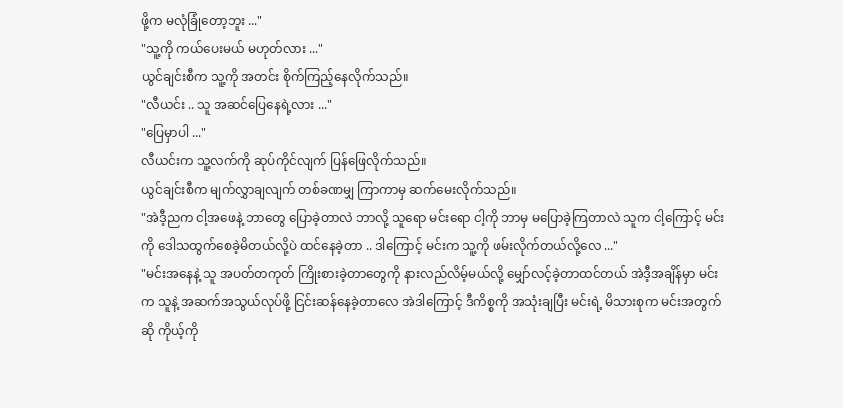ဖို့က မလုံခြုံတော့ဘူး ..."
"သူ့ကို ကယ်ပေးမယ် မဟုတ်လား ..."
ယွင်ချင်းစီက သူ့ကို အတင်း စိုက်ကြည့်နေလိုက်သည်။
"လီယင်း .. သူ အဆင်ပြေနေရဲ့လား ..."
"ပြေမှာပါ ..."
လီယင်းက သူ့လက်ကို ဆုပ်ကိုင်လျက် ပြန်ဖြေလိုက်သည်။
ယွင်ချင်းစီက မျက်လွှာချလျက် တစ်ခဏမျှ ကြာကာမှ ဆက်မေးလိုက်သည်။
"အဲဒီ့ညက ငါ့အဖေနဲ့ ဘာတွေ ပြောခဲ့တာလဲ ဘာလို့ သူရော မင်းရော ငါ့ကို ဘာမှ မပြောခဲ့ကြတာလဲ သူက ငါ့ကြောင့် မင်းကို ဒေါသထွက်စေခဲ့မိတယ်လို့ပဲ ထင်နေခဲ့တာ .. ဒါကြောင့် မင်းက သူ့ကို ဖမ်းလိုက်တယ်လို့လေ ..."
"မင်းအနေနဲ့ သူ အပတ်တကုတ် ကြိုးစားခဲ့တာတွေကို နားလည်လိမ့်မယ်လို့ မျှော်လင့်ခဲ့တာထင်တယ် အဲဒီ့အချိန်မှာ မင်းက သူနဲ့ အဆက်အသွယ်လုပ်ဖို့ ငြင်းဆန်နေခဲ့တာလေ အဲဒါကြောင့် ဒီကိစ္စကို အသုံးချပြီး မင်းရဲ့ မိသားစုက မင်းအတွက်ဆို ကိုယ့်ကို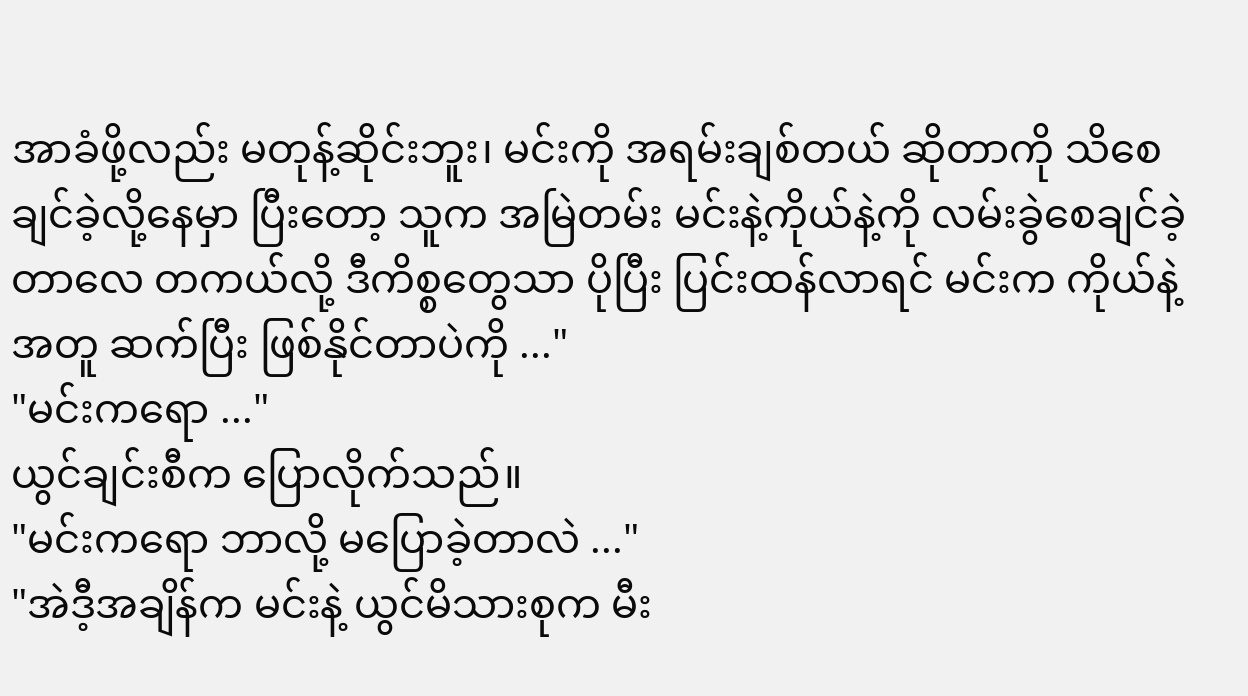အာခံဖို့လည်း မတုန့်ဆိုင်းဘူး၊ မင်းကို အရမ်းချစ်တယ် ဆိုတာကို သိစေချင်ခဲ့လို့နေမှာ ပြီးတော့ သူက အမြဲတမ်း မင်းနဲ့ကိုယ်နဲ့ကို လမ်းခွဲစေချင်ခဲ့တာလေ တကယ်လို့ ဒီကိစ္စတွေသာ ပိုပြီး ပြင်းထန်လာရင် မင်းက ကိုယ်နဲ့အတူ ဆက်ပြီး ဖြစ်နိုင်တာပဲကို ..."
"မင်းကရော ..."
ယွင်ချင်းစီက ပြောလိုက်သည်။
"မင်းကရော ဘာလို့ မပြောခဲ့တာလဲ ..."
"အဲဒီ့အချိန်က မင်းနဲ့ ယွင်မိသားစုက မီး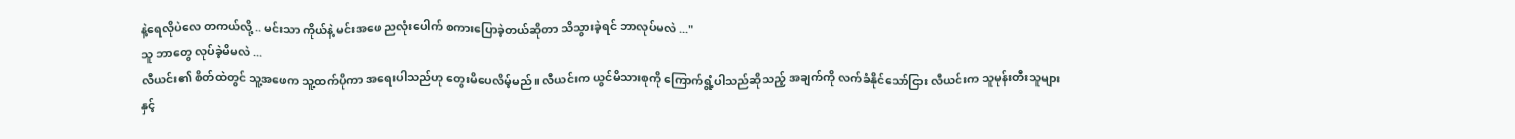နဲ့ရေလိုပဲလေ တကယ်လို့ .. မင်းသာ ကိုယ်နဲ့ မင်းအဖေ ညလုံးပေါက် စကားပြောခဲ့တယ်ဆိုတာ သိသွားခဲ့ရင် ဘာလုပ်မလဲ ..."
သူ ဘာတွေ လုပ်ခဲ့မိမလဲ ...
လီယင်း၏ စိတ်ထဲတွင် သူ့အဖေက သူ့ထက်ပိုကာ အရေးပါသည်ဟု တွေးမိပေလိမ့်မည်။ လီယင်းက ယွင်မိသားစုကို ကြောက်ရွံ့ပါသည်ဆိုသည့် အချက်ကို လက်ခံနိုင်သော်ငြား လီယင်းက သူမုန်းတီးသူများနှင့်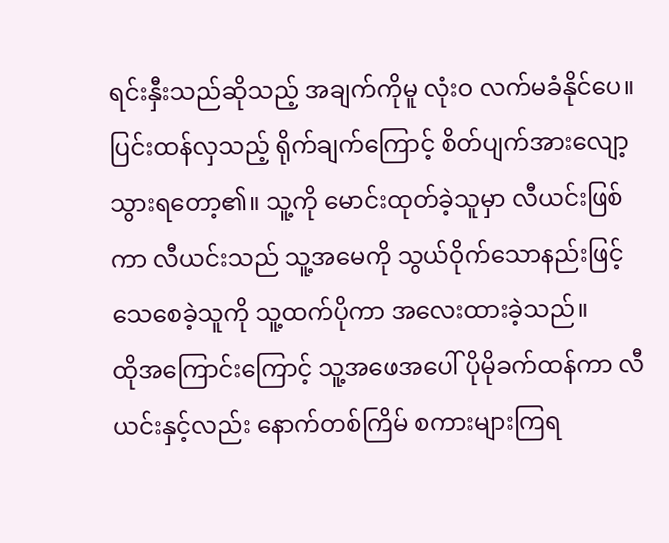ရင်းနှီးသည်ဆိုသည့် အချက်ကိုမူ လုံးဝ လက်မခံနိုင်ပေ။
ပြင်းထန်လှသည့် ရိုက်ချက်ကြောင့် စိတ်ပျက်အားလျော့သွားရတော့၏။ သူ့ကို မောင်းထုတ်ခဲ့သူမှာ လီယင်းဖြစ်ကာ လီယင်းသည် သူ့အမေကို သွယ်ဝိုက်သောနည်းဖြင့် သေစေခဲ့သူကို သူ့ထက်ပိုကာ အလေးထားခဲ့သည်။
ထိုအကြောင်းကြောင့် သူ့အဖေအပေါ် ပိုမိုခက်ထန်ကာ လီယင်းနှင့်လည်း နောက်တစ်ကြိမ် စကားများကြရ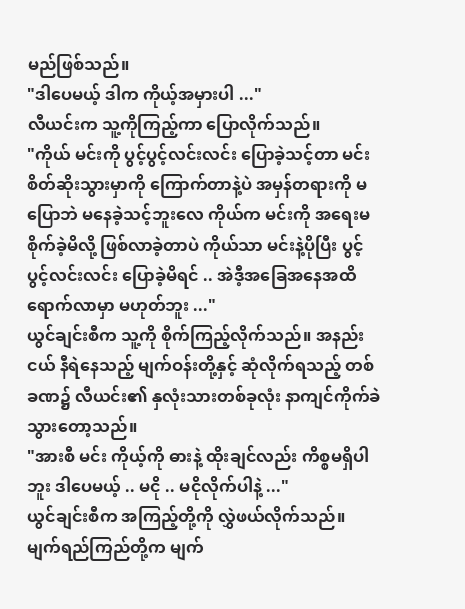မည်ဖြစ်သည်။
"ဒါပေမယ့် ဒါက ကိုယ့်အမှားပါ ..."
လီယင်းက သူ့ကိုကြည့်ကာ ပြောလိုက်သည်။
"ကိုယ် မင်းကို ပွင့်ပွင့်လင်းလင်း ပြောခဲ့သင့်တာ မင်း စိတ်ဆိုးသွားမှာကို ကြောက်တာနဲ့ပဲ အမှန်တရားကို မပြောဘဲ မနေခဲ့သင့်ဘူးလေ ကိုယ်က မင်းကို အရေးမစိုက်ခဲ့မိလို့ ဖြစ်လာခဲ့တာပဲ ကိုယ်သာ မင်းနဲ့ပိုပြီး ပွင့်ပွင့်လင်းလင်း ပြောခဲ့မိရင် .. အဲဒီ့အခြေအနေအထိ ရောက်လာမှာ မဟုတ်ဘူး ..."
ယွင်ချင်းစီက သူ့ကို စိုက်ကြည့်လိုက်သည်။ အနည်းငယ် နီရဲနေသည့် မျက်ဝန်းတို့နှင့် ဆုံလိုက်ရသည့် တစ်ခဏ၌ လီယင်း၏ နှလုံးသားတစ်ခုလုံး နာကျင်ကိုက်ခဲသွားတော့သည်။
"အားစီ မင်း ကိုယ့်ကို ဓားနဲ့ ထိုးချင်လည်း ကိစ္စမရှိပါဘူး ဒါပေမယ့် .. မငို .. မငိုလိုက်ပါနဲ့ ..."
ယွင်ချင်းစီက အကြည့်တို့ကို လွှဲဖယ်လိုက်သည်။ မျက်ရည်ကြည်တို့က မျက်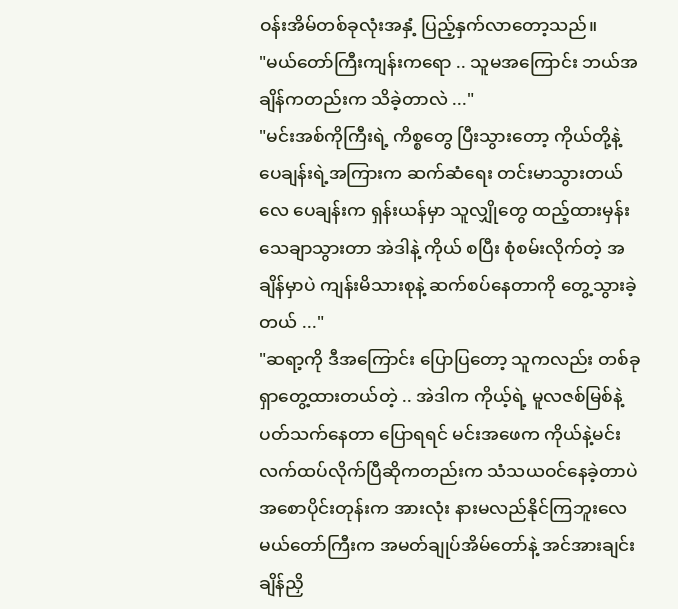ဝန်းအိမ်တစ်ခုလုံးအနှံ့ ပြည့်နှက်လာတော့သည်။
"မယ်တော်ကြီးကျန်းကရော .. သူမအကြောင်း ဘယ်အချိန်ကတည်းက သိခဲ့တာလဲ ..."
"မင်းအစ်ကိုကြီးရဲ့ ကိစ္စတွေ ပြီးသွားတော့ ကိုယ်တို့နဲ့ ပေချန်းရဲ့အကြားက ဆက်ဆံရေး တင်းမာသွားတယ်လေ ပေချန်းက ရှန်းယန်မှာ သူလျှိုတွေ ထည့်ထားမှန်း သေချာသွားတာ အဲဒါနဲ့ ကိုယ် စပြီး စုံစမ်းလိုက်တဲ့ အချိန်မှာပဲ ကျန်းမိသားစုနဲ့ ဆက်စပ်နေတာကို တွေ့သွားခဲ့တယ် ..."
"ဆရာ့ကို ဒီအကြောင်း ပြောပြတော့ သူကလည်း တစ်ခု ရှာတွေ့ထားတယ်တဲ့ .. အဲဒါက ကိုယ့်ရဲ့ မူလဇစ်မြစ်နဲ့ ပတ်သက်နေတာ ပြောရရင် မင်းအဖေက ကိုယ်နဲ့မင်း လက်ထပ်လိုက်ပြီဆိုကတည်းက သံသယဝင်နေခဲ့တာပဲ အစောပိုင်းတုန်းက အားလုံး နားမလည်နိုင်ကြဘူးလေ မယ်တော်ကြီးက အမတ်ချုပ်အိမ်တော်နဲ့ အင်အားချင်း ချိန်ညှိ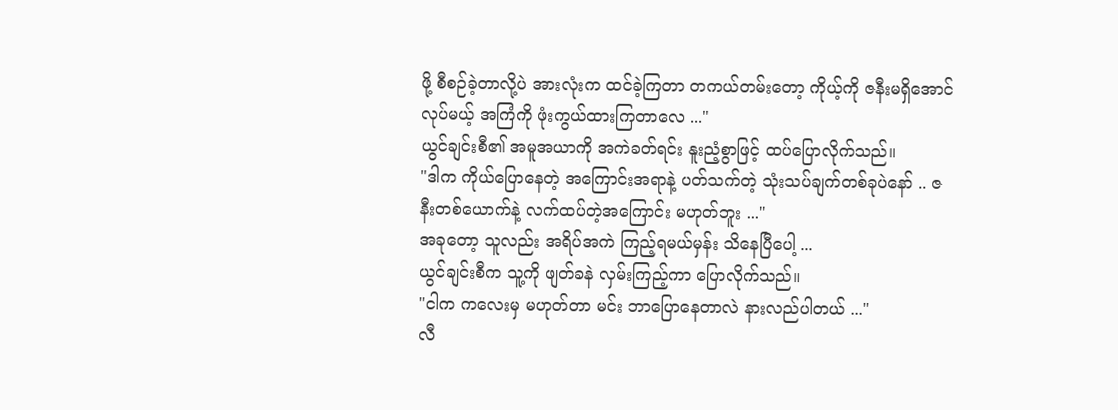ဖို့ စီစဉ်ခဲ့တာလို့ပဲ အားလုံးက ထင်ခဲ့ကြတာ တကယ်တမ်းတော့ ကိုယ့်ကို ဇနီးမရှိအောင် လုပ်မယ့် အကြံကို ဖုံးကွယ်ထားကြတာလေ ..."
ယွင်ချင်းစီ၏ အမူအယာကို အကဲခတ်ရင်း နူးညံ့စွာဖြင့် ထပ်ပြောလိုက်သည်။
"ဒါက ကိုယ်ပြောနေတဲ့ အကြောင်းအရာနဲ့ ပတ်သက်တဲ့ သုံးသပ်ချက်တစ်ခုပဲနော် .. ဇနီးတစ်ယောက်နဲ့ လက်ထပ်တဲ့အကြောင်း မဟုတ်ဘူး ..."
အခုတော့ သူလည်း အရိပ်အကဲ ကြည့်ရမယ်မှန်း သိနေပြီပေါ့ ...
ယွင်ချင်းစီက သူ့ကို ဖျတ်ခနဲ လှမ်းကြည့်ကာ ပြောလိုက်သည်။
"ငါက ကလေးမှ မဟုတ်တာ မင်း ဘာပြောနေတာလဲ နားလည်ပါတယ် ..."
လီ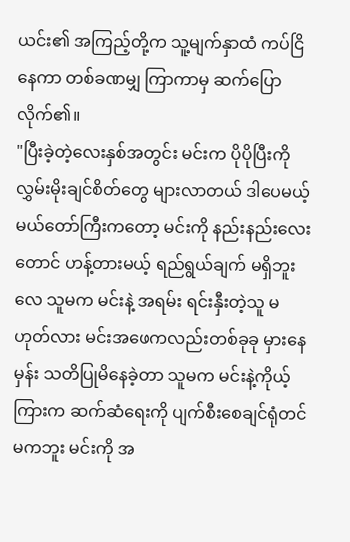ယင်း၏ အကြည့်တို့က သူ့မျက်နှာထံ ကပ်ငြိနေကာ တစ်ခဏမျှ ကြာကာမှ ဆက်ပြောလိုက်၏။
"ပြီးခဲ့တဲ့လေးနှစ်အတွင်း မင်းက ပိုပိုပြီးကို လွှမ်းမိုးချင်စိတ်တွေ များလာတယ် ဒါပေမယ့် မယ်တော်ကြီးကတော့ မင်းကို နည်းနည်းလေးတောင် ဟန့်တားမယ့် ရည်ရွယ်ချက် မရှိဘူးလေ သူမက မင်းနဲ့ အရမ်း ရင်းနှီးတဲ့သူ မဟုတ်လား မင်းအဖေကလည်းတစ်ခုခု မှားနေမှန်း သတိပြုမိနေခဲ့တာ သူမက မင်းနဲ့ကိုယ့်ကြားက ဆက်ဆံရေးကို ပျက်စီးစေချင်ရုံတင် မကဘူး မင်းကို အ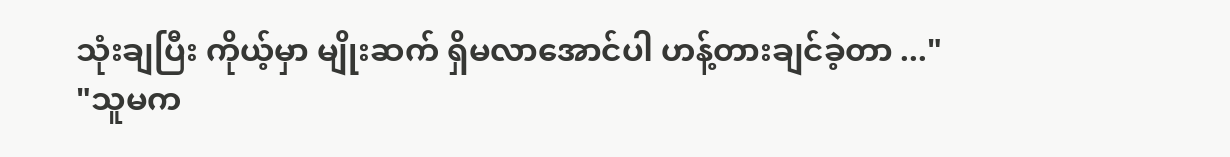သုံးချပြီး ကိုယ့်မှာ မျိုးဆက် ရှိမလာအောင်ပါ ဟန့်တားချင်ခဲ့တာ ..."
"သူမက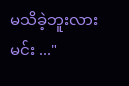မသိခဲ့ဘူးလား မင်း ..."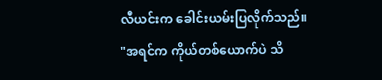လီယင်းက ခေါင်းယမ်းပြလိုက်သည်။
"အရင်က ကိုယ်တစ်ယောက်ပဲ သိ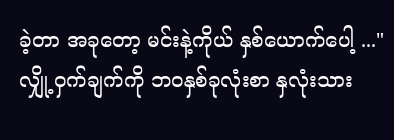ခဲ့တာ အခုတော့ မင်းနဲ့ကိုယ် နှစ်ယောက်ပေါ့ ..."
လျှို့ဝှက်ချက်ကို ဘဝနှစ်ခုလုံးစာ နှလုံးသား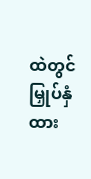ထဲတွင် မြှုပ်နှံထား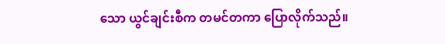သော ယွင်ချင်းစီက တမင်တကာ ပြောလိုက်သည်။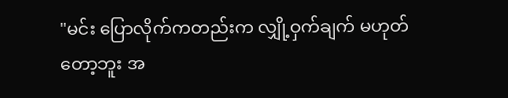"မင်း ပြောလိုက်ကတည်းက လျှို့ဝှက်ချက် မဟုတ်တော့ဘူး အ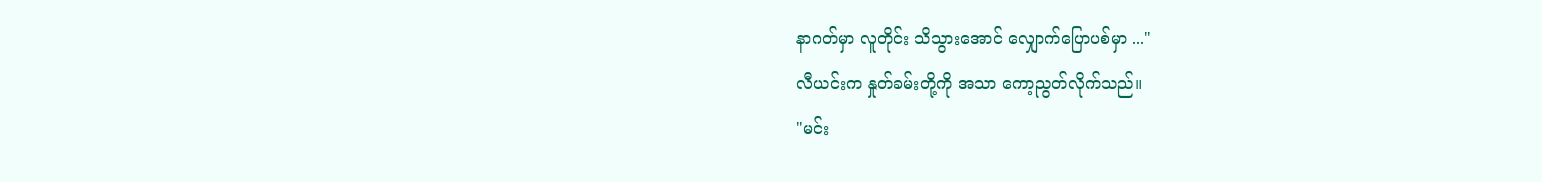နာဂတ်မှာ လူတိုင်း သိသွားအောင် လျှောက်ပြောပစ်မှာ ..."
လီယင်းက နှုတ်ခမ်းတို့ကို အသာ ကော့ညွတ်လိုက်သည်။
"မင်း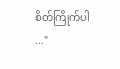စိတ်ကြိုက်ပါ ..."